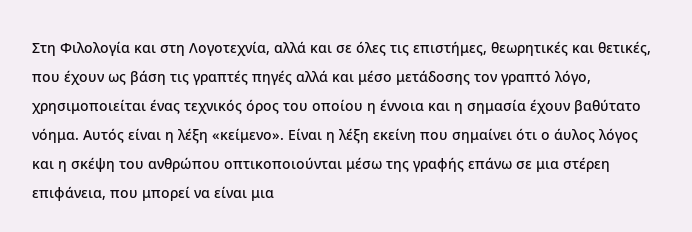Στη Φιλολογία και στη Λογοτεχνία, αλλά και σε όλες τις επιστήμες, θεωρητικές και θετικές, που έχουν ως βάση τις γραπτές πηγές αλλά και μέσο μετάδοσης τον γραπτό λόγο, χρησιμοποιείται ένας τεχνικός όρος του οποίου η έννοια και η σημασία έχουν βαθύτατο νόημα. Αυτός είναι η λέξη «κείμενο». Είναι η λέξη εκείνη που σημαίνει ότι ο άυλος λόγος και η σκέψη του ανθρώπου οπτικοποιούνται μέσω της γραφής επάνω σε μια στέρεη επιφάνεια, που μπορεί να είναι μια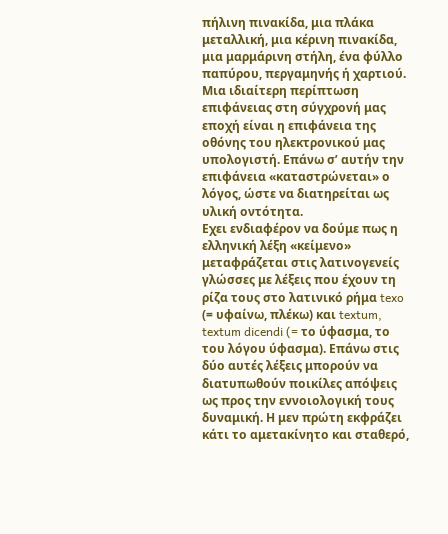πήλινη πινακίδα, μια πλάκα μεταλλική, μια κέρινη πινακίδα, μια μαρμάρινη στήλη, ένα φύλλο παπύρου, περγαμηνής ή χαρτιού. Μια ιδιαίτερη περίπτωση επιφάνειας στη σύγχρονή μας εποχή είναι η επιφάνεια της οθόνης του ηλεκτρονικού μας υπολογιστή. Επάνω σ’ αυτήν την επιφάνεια «καταστρώνεται» ο λόγος, ώστε να διατηρείται ως υλική οντότητα.
Εχει ενδιαφέρον να δούμε πως η ελληνική λέξη «κείμενο» μεταφράζεται στις λατινογενείς γλώσσες με λέξεις που έχουν τη ρίζα τους στο λατινικό ρήμα texo (= υφαίνω, πλέκω) και textum, textum dicendi (= το ύφασμα, το του λόγου ύφασμα). Επάνω στις δύο αυτές λέξεις μπορούν να διατυπωθούν ποικίλες απόψεις ως προς την εννοιολογική τους δυναμική. Η μεν πρώτη εκφράζει κάτι το αμετακίνητο και σταθερό,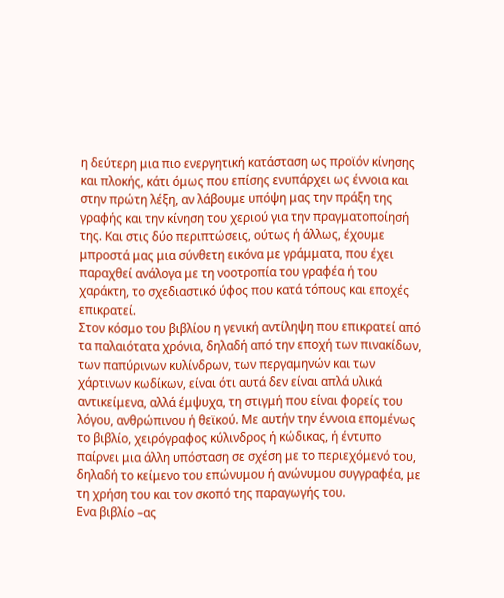η δεύτερη μια πιο ενεργητική κατάσταση ως προϊόν κίνησης και πλοκής, κάτι όμως που επίσης ενυπάρχει ως έννοια και στην πρώτη λέξη, αν λάβουμε υπόψη μας την πράξη της γραφής και την κίνηση του χεριού για την πραγματοποίησή της. Και στις δύο περιπτώσεις, ούτως ή άλλως, έχουμε μπροστά μας μια σύνθετη εικόνα με γράμματα, που έχει παραχθεί ανάλογα με τη νοοτροπία του γραφέα ή του χαράκτη, το σχεδιαστικό ύφος που κατά τόπους και εποχές επικρατεί.
Στον κόσμο του βιβλίου η γενική αντίληψη που επικρατεί από τα παλαιότατα χρόνια, δηλαδή από την εποχή των πινακίδων, των παπύρινων κυλίνδρων, των περγαμηνών και των χάρτινων κωδίκων, είναι ότι αυτά δεν είναι απλά υλικά αντικείμενα, αλλά έμψυχα, τη στιγμή που είναι φορείς του λόγου, ανθρώπινου ή θεϊκού. Με αυτήν την έννοια επομένως το βιβλίο, χειρόγραφος κύλινδρος ή κώδικας, ή έντυπο παίρνει μια άλλη υπόσταση σε σχέση με το περιεχόμενό του, δηλαδή το κείμενο του επώνυμου ή ανώνυμου συγγραφέα, με τη χρήση του και τον σκοπό της παραγωγής του.
Ενα βιβλίο –ας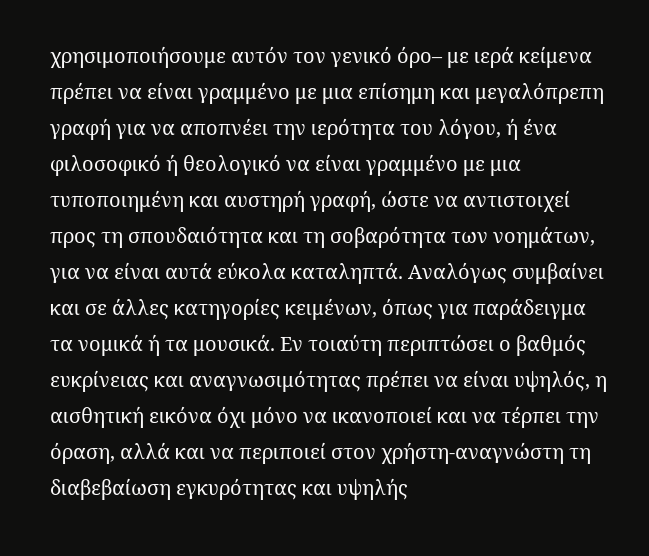χρησιμοποιήσουμε αυτόν τον γενικό όρο– με ιερά κείμενα πρέπει να είναι γραμμένο με μια επίσημη και μεγαλόπρεπη γραφή για να αποπνέει την ιερότητα του λόγου, ή ένα φιλοσοφικό ή θεολογικό να είναι γραμμένο με μια τυποποιημένη και αυστηρή γραφή, ώστε να αντιστοιχεί προς τη σπουδαιότητα και τη σοβαρότητα των νοημάτων, για να είναι αυτά εύκολα καταληπτά. Αναλόγως συμβαίνει και σε άλλες κατηγορίες κειμένων, όπως για παράδειγμα τα νομικά ή τα μουσικά. Εν τοιαύτη περιπτώσει ο βαθμός ευκρίνειας και αναγνωσιμότητας πρέπει να είναι υψηλός, η αισθητική εικόνα όχι μόνο να ικανοποιεί και να τέρπει την όραση, αλλά και να περιποιεί στον χρήστη-αναγνώστη τη διαβεβαίωση εγκυρότητας και υψηλής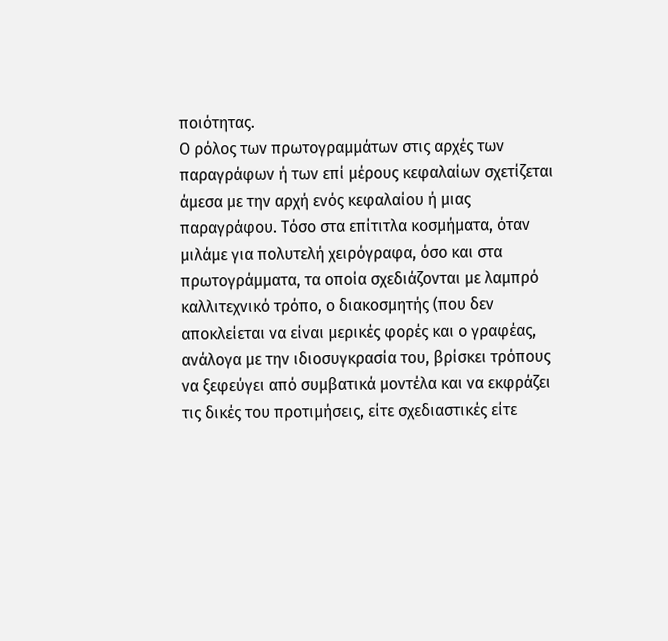ποιότητας.
Ο ρόλος των πρωτογραμμάτων στις αρχές των παραγράφων ή των επί μέρους κεφαλαίων σχετίζεται άμεσα με την αρχή ενός κεφαλαίου ή μιας παραγράφου. Τόσο στα επίτιτλα κοσμήματα, όταν μιλάμε για πολυτελή χειρόγραφα, όσο και στα πρωτογράμματα, τα οποία σχεδιάζονται με λαμπρό καλλιτεχνικό τρόπο, ο διακοσμητής (που δεν αποκλείεται να είναι μερικές φορές και ο γραφέας, ανάλογα με την ιδιοσυγκρασία του, βρίσκει τρόπους να ξεφεύγει από συμβατικά μοντέλα και να εκφράζει τις δικές του προτιμήσεις, είτε σχεδιαστικές είτε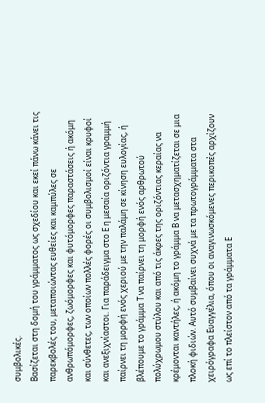συμβολικές.
Βασίζεται στη δομή του γράμματος ως σχεδίου και εκεί πάνω κάνει τις παρεκβολές του, μεταποιώντας ευθείες και καμπύλες σε ανθρωπόμορφες, ζωόμορφες και φυτόμορφες παραστάσεις ή ακόμη και σύνθετες, των οποίων πολλές φορές οι συμβολισμοί είναι κρυφοί και ανεξιχνίαστοι. Για παράδειγμα στο Ε η μεσαία οριζόντια γραμμή παίρνει τη μορφή ενός χεριού με την παλάμη σε κίνηση ευλογίας, ή βλέπουμε το γράμμα Τ να παίρνει τη μορφή ενός αρθρωτού πολύχρωμου στύλου και από τις άκρες της οριζόντιας κεραίας να κρέμονται καντήλες, ή ακόμη το γράμμα Β να μετασχηματίζεται σε μια πλοκή φιδιών. Αυτό συμβαίνει συχνά με τα πρωτογράμματα στα χειρόγραφα Ευαγγέλια, όπου οι αναγινωσκόμενες περικοπές αρχίζουν ως επί το πλείστον από τα γράμματα Ε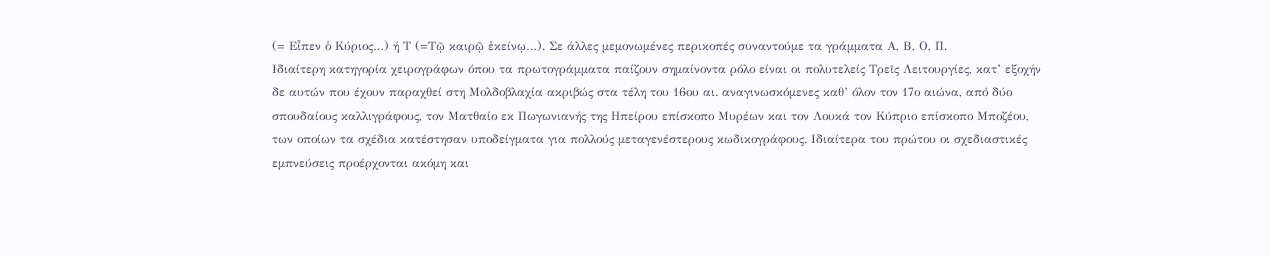(= Εἶπεν ὁ Κύριος…) ή Τ (=Τῷ καιρῷ ἐκείνῳ…). Σε άλλες μεμονωμένες περικοπές συναντούμε τα γράμματα Α, Β, Ο, Π.
Ιδιαίτερη κατηγορία χειρογράφων όπου τα πρωτογράμματα παίζουν σημαίνοντα ρόλο είναι οι πολυτελείς Τρεῖς Λειτουργίες, κατ’ εξοχήν δε αυτών που έχουν παραχθεί στη Μολδοβλαχία ακριβώς στα τέλη του 16ου αι. αναγινωσκόμενες καθ’ όλον τον 17ο αιώνα, από δύο σπουδαίους καλλιγράφους, τον Ματθαίο εκ Πωγωνιανής της Ηπείρου επίσκοπο Μυρέων και τον Λουκά τον Κύπριο επίσκοπο Μποζέου, των οποίων τα σχέδια κατέστησαν υποδείγματα για πολλούς μεταγενέστερους κωδικογράφους. Ιδιαίτερα του πρώτου οι σχεδιαστικές εμπνεύσεις προέρχονται ακόμη και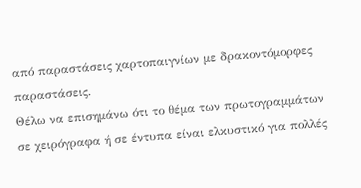από παραστάσεις χαρτοπαιγνίων με δρακοντόμορφες παραστάσεις.
Θέλω να επισημάνω ότι το θέμα των πρωτογραμμάτων σε χειρόγραφα ή σε έντυπα είναι ελκυστικό για πολλές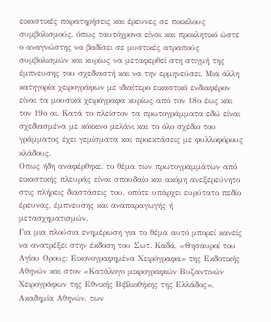εικαστικές παρατηρήσεις και έρευνες σε ποικίλους συμβολισμούς, όπως ταυτόχρονα είναι και προκλητικό ώστε ο αναγνώστης να βαδίσει σε μυστικές ατραπούς συμβολισμών και κυρίως να μεταφερθεί στη στιγμή της έμπνευσης του σχεδιαστή και να την ερμηνεύσει. Μια άλλη κατηγορία χειρογράφων με ιδιαίτερο εικαστικό ενδιαφέρον είναι τα μουσικά χειρόγραφα κυρίως από τον 18ο έως και τον 19ο αι. Κατά το πλείστον τα πρωτογράμματα εδώ είναι σχεδιασμένα με κόκκινο μελάνι και το όλο σχέδιο του γράμματος έχει γεμίσματα και προεκτάσεις με φυλλοφόρους κλάδους.
Οπως ήδη αναφέρθηκε, το θέμα των πρωτογραμμάτων από εικαστικής πλευράς είναι σπουδαίο και ακόμη ανεξερεύνητο στις πλήρεις διαστάσεις του, οπότε υπάρχει ευρύτατο πεδίο έρευνας, έμπνευσης και αναπαραγωγής ή μετασχηματισμών.
Για μια πλούσια ενημέρωση για το θέμα αυτό μπορεί κανείς να ανατρέξει στην έκδοση του Σωτ. Καδά, «Θησαυροί του Αγίου Ορους: Εικονογραφημένα Χειρόγραφα» της Εκδοτικής Αθηνών και στον «Κατάλογο μικρογραφιών Βυζαντινών Χειρογράφων της Εθνικής Βιβλιοθήκης της Ελλάδος», Ακαδημία Αθηνών, των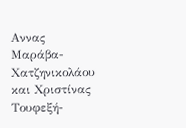Αννας Μαράβα-Χατζηνικολάου και Χριστίνας Τουφεξή-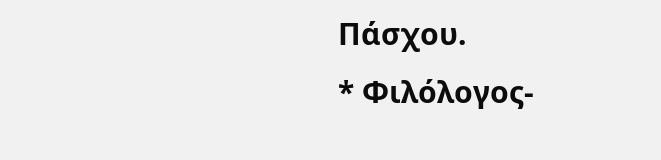Πάσχου.
* Φιλόλογος-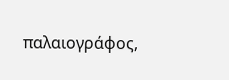παλαιογράφος,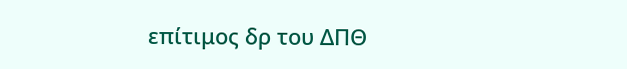επίτιμος δρ του ΔΠΘ